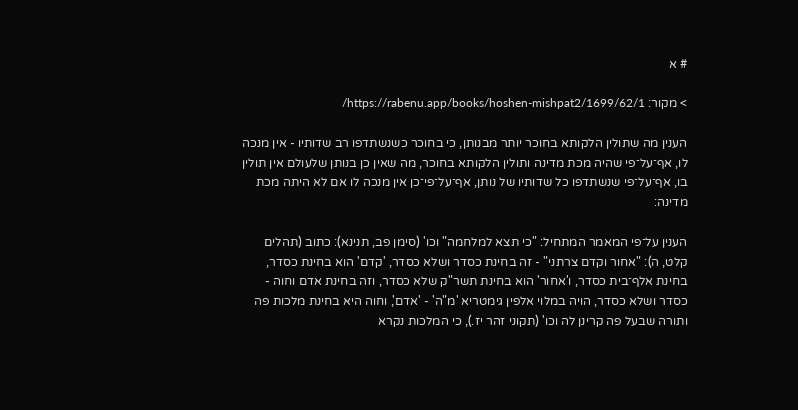# א

> מקור: https://rabenu.app/books/hoshen-mishpat2/1699/62/1/

הענין מה שתולין הלקותא בחוכר יותר מבנותן, כי בחוכר כשנשתדפו רב שדותיו - אין מנכה לו, אף־על־פי שהיה מכת מדינה ותולין הלקותא בחוכר, מה שאין כן בנותן שלעולם אין תולין בו, אף־על־פי שנשתדפו כל שדותיו של נותן, אף־על־פי־כן אין מנכה לו אם לא היתה מכת מדינה:

הענין על־פי המאמר המתחיל: "כי תצא למלחמה" וכו' (סימן פב, תנינא): כתוב (תהלים קלט, ה): "אחור וקדם צרתני" - זה בחינת כסדר ושלא כסדר, 'קדם' הוא בחינת כסדר, בחינת אלף־בית כסדר, ו'אחור' הוא בחינת תשר"ק שלא כסדר, וזה בחינת אדם וחוה - כסדר ושלא כסדר, הויה במלוי אלפין גימטריא 'מ"ה' - 'אדם', וחוה היא בחינת מלכות פה ותורה שבעל פה קרינן לה וכו' (תקוני זהר יז.), כי המלכות נקרא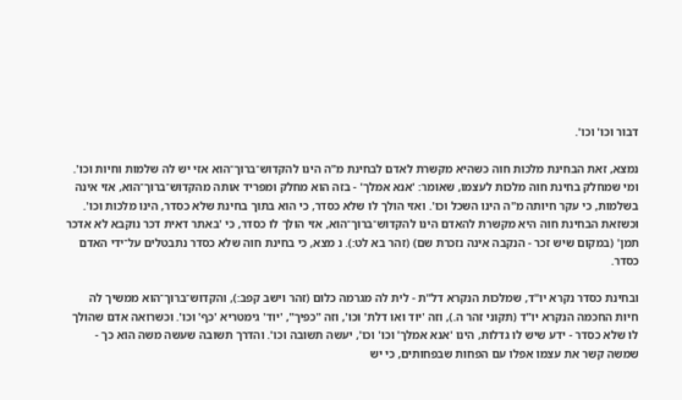דבור וכו' וכו'.

נמצא, זאת הבחינת מלכות חוה כשהיא מקשרת לאדם לבחינת מ"ה הינו להקדוש־ברוך־הוא אזי יש לה שלמות וחיות וכו'. ומי שמחלק בחינת חוה מלכות לעצמו, שאומר: 'אנא אמלך' - בזה הוא מחלק ומפריד אותה מהקדוש־ברוך־הוא, אזי אינה בשלמות, כי עקר חיותה מ"ה הינו השכל וכו'. ואזי הולך לו שלא כסדר, כי הוא בתוך בחינת שלא כסדר, הינו מלכות וכו'. וכשזאת הבחינת חוה היא מקשרת להאדם הינו להקדוש־ברוך־הוא, אזי הולך לו כסדר, כי 'באתר דאית דכר נוקבא לא אדכר תמן' (במקום שיש זכר - הנקבה אינה נזכרת שם) (זהר בא לט:). נ מצא, כי בחינת חוה שלא כסדר נתבטלים על־ידי האדם כסדר.

ובחינת כסדר נקרא יו"ד, שמלכות הנקרא דל"ת - לית לה מגרמה כלום (זהר וישב קפב:), והקדוש־ברוך־הוא ממשיך לה חיות החכמה הנקרא יו"ד (תקוני זהר ה.), וזה 'יוד ואו דלת' וכו', וזה "כפיך", 'יוד' גימטריא 'כף' וכו'. וכשרואה אדם שהולך לו שלא כסדר - ידע שיש לו גדלות, הינו 'אנא אמלך' וכו' וכו', יעשה תשובה וכו'. והדרך תשובה שעשה משה הוא כך - שמשה קשר את עצמו אפלו עם הפחות שבפחותים, כי יש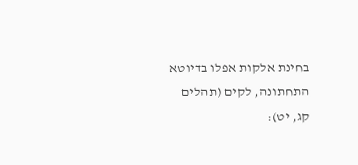בחינת אלקות אפלו בדיוטא התחתונה, לקים (תהלים קג, יט):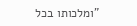"ומלכותו בכל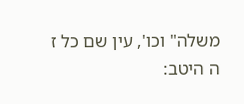משלה" וכו', עין שם כל ז ה היטב: